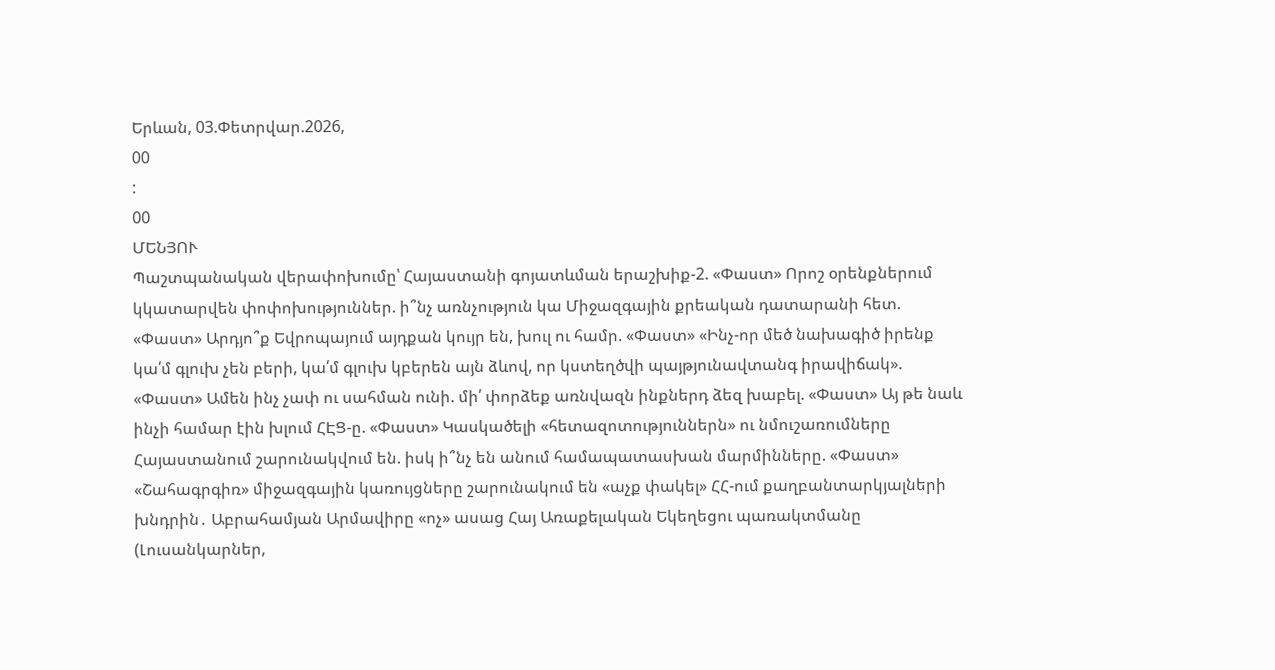Երևան, 03.Փետրվար.2026,
00
:
00
ՄԵՆՅՈՒ
Պաշտպանական վերափոխումը՝ Հայաստանի գոյատևման երաշխիք-2. «Փաստ» Որոշ օրենքներում կկատարվեն փոփոխություններ. ի՞նչ առնչություն կա Միջազգային քրեական դատարանի հետ. «Փաստ» Արդյո՞ք Եվրոպայում այդքան կույր են, խուլ ու համր. «Փաստ» «Ինչ-որ մեծ նախագիծ իրենք կա՛մ գլուխ չեն բերի, կա՛մ գլուխ կբերեն այն ձևով, որ կստեղծվի պայթյունավտանգ իրավիճակ». «Փաստ» Ամեն ինչ չափ ու սահման ունի. մի՛ փորձեք առնվազն ինքներդ ձեզ խաբել. «Փաստ» Այ թե նաև ինչի համար էին խլում ՀԷՑ-ը. «Փաստ» Կասկածելի «հետազոտություններն» ու նմուշառումները Հայաստանում շարունակվում են. իսկ ի՞նչ են անում համապատասխան մարմինները. «Փաստ» «Շահագրգիռ» միջազգային կառույցները շարունակում են «աչք փակել» ՀՀ-ում քաղբանտարկյալների խնդրին․ Աբրահամյան Արմավիրը «ոչ» ասաց Հայ Առաքելական Եկեղեցու պառակտմանը (Լուսանկարներ,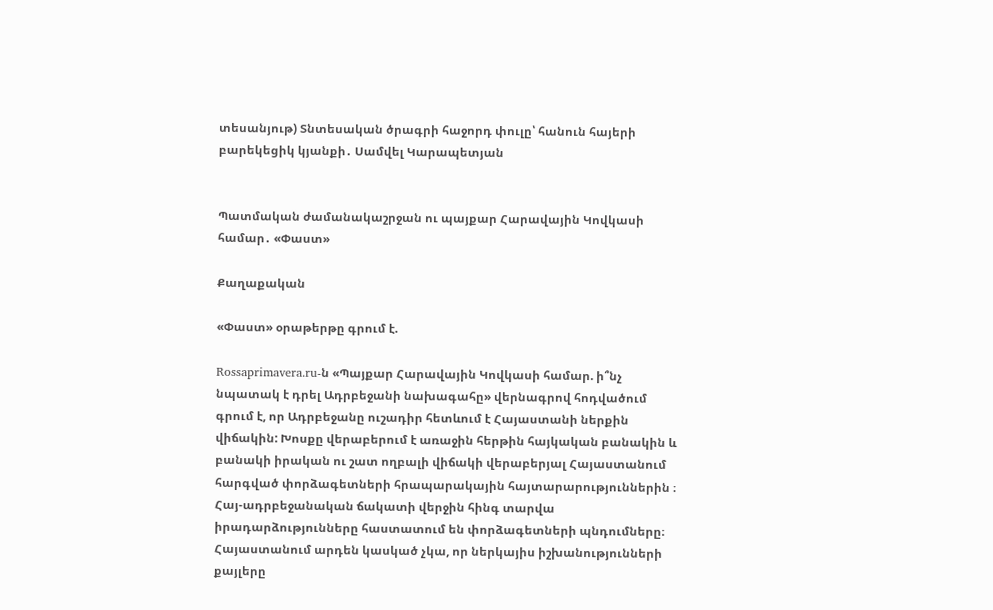տեսանյութ) Տնտեսական ծրագրի հաջորդ փուլը՝ հանուն հայերի բարեկեցիկ կյանքի․ Սամվել Կարապետյան


Պատմական ժամանակաշրջան ու պայքար Հարավային Կովկասի համար․ «Փաստ»

Քաղաքական

«Փաստ» օրաթերթը գրում է.

Rossaprimavera.ru-ն «Պայքար Հարավային Կովկասի համար. ի՞նչ նպատակ է դրել Ադրբեջանի նախագահը» վերնագրով հոդվածում գրում է, որ Ադրբեջանը ուշադիր հետևում է Հայաստանի ներքին վիճակին: Խոսքը վերաբերում է առաջին հերթին հայկական բանակին և բանակի իրական ու շատ ողբալի վիճակի վերաբերյալ Հայաստանում հարգված փորձագետների հրապարակային հայտարարություններին ։ Հայ-ադրբեջանական ճակատի վերջին հինգ տարվա իրադարձությունները հաստատում են փորձագետների պնդումները։ Հայաստանում արդեն կասկած չկա, որ ներկայիս իշխանությունների քայլերը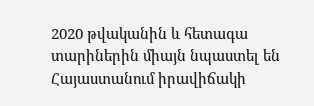2020 թվականին և հետագա տարիներին միայն նպաստել են Հայաստանում իրավիճակի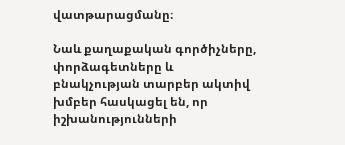վատթարացմանը։

Նաև քաղաքական գործիչները, փորձագետները և բնակչության տարբեր ակտիվ խմբեր հասկացել են, որ իշխանությունների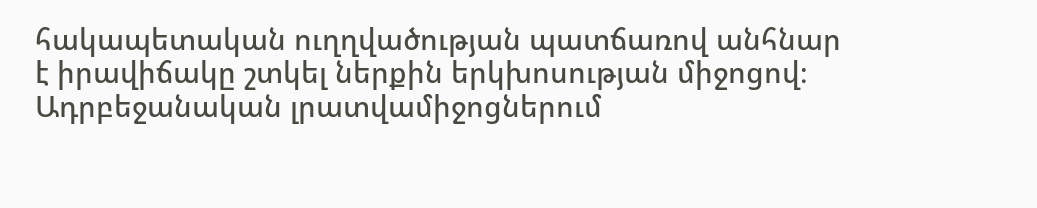հակապետական ուղղվածության պատճառով անհնար է իրավիճակը շտկել ներքին երկխոսության միջոցով։ Ադրբեջանական լրատվամիջոցներում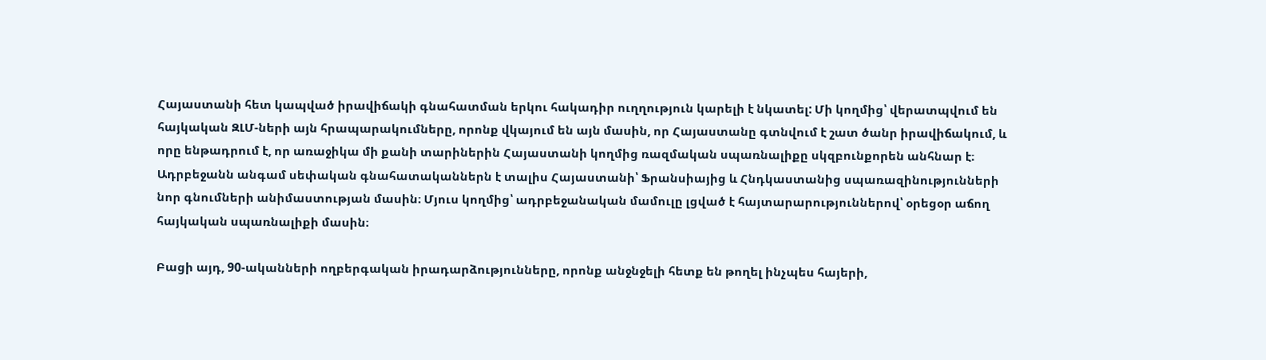Հայաստանի հետ կապված իրավիճակի գնահատման երկու հակադիր ուղղություն կարելի է նկատել: Մի կողմից՝ վերատպվում են հայկական ԶԼՄ-ների այն հրապարակումները, որոնք վկայում են այն մասին, որ Հայաստանը գտնվում է շատ ծանր իրավիճակում, և որը ենթադրում է, որ առաջիկա մի քանի տարիներին Հայաստանի կողմից ռազմական սպառնալիքը սկզբունքորեն անհնար է։ Ադրբեջանն անգամ սեփական գնահատականներն է տալիս Հայաստանի՝ Ֆրանսիայից և Հնդկաստանից սպառազինությունների նոր գնումների անիմաստության մասին։ Մյուս կողմից՝ ադրբեջանական մամուլը լցված է հայտարարություններով՝ օրեցօր աճող հայկական սպառնալիքի մասին։

Բացի այդ, 90-ականների ողբերգական իրադարձությունները, որոնք անջնջելի հետք են թողել ինչպես հայերի,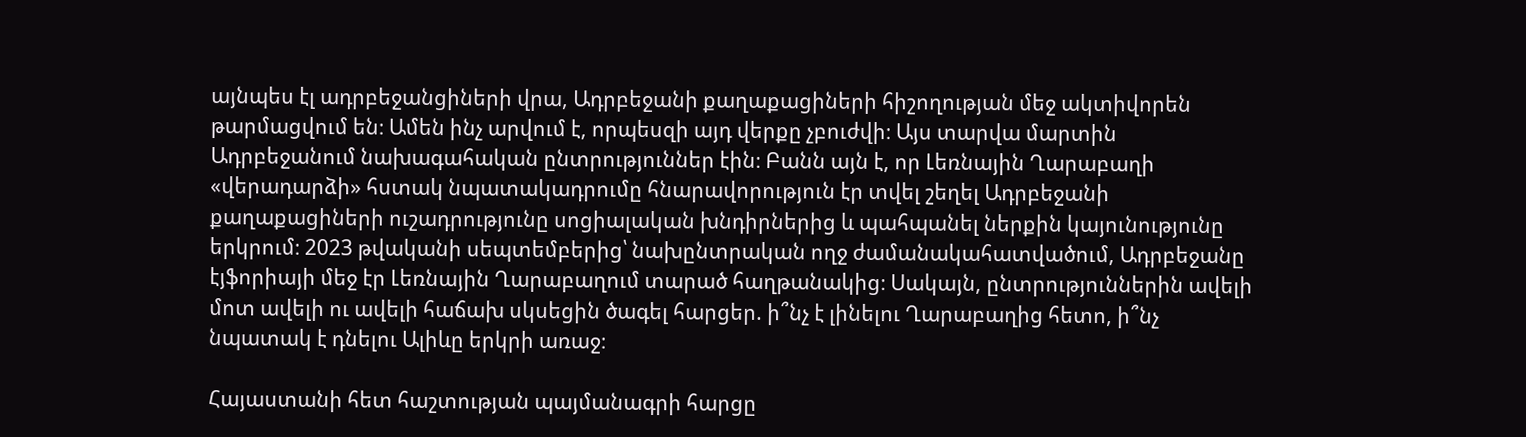այնպես էլ ադրբեջանցիների վրա, Ադրբեջանի քաղաքացիների հիշողության մեջ ակտիվորեն թարմացվում են։ Ամեն ինչ արվում է, որպեսզի այդ վերքը չբուժվի։ Այս տարվա մարտին Ադրբեջանում նախագահական ընտրություններ էին։ Բանն այն է, որ Լեռնային Ղարաբաղի «վերադարձի» հստակ նպատակադրումը հնարավորություն էր տվել շեղել Ադրբեջանի քաղաքացիների ուշադրությունը սոցիալական խնդիրներից և պահպանել ներքին կայունությունը երկրում։ 2023 թվականի սեպտեմբերից՝ նախընտրական ողջ ժամանակահատվածում, Ադրբեջանը էյֆորիայի մեջ էր Լեռնային Ղարաբաղում տարած հաղթանակից։ Սակայն, ընտրություններին ավելի մոտ ավելի ու ավելի հաճախ սկսեցին ծագել հարցեր. ի՞նչ է լինելու Ղարաբաղից հետո, ի՞նչ նպատակ է դնելու Ալիևը երկրի առաջ։

Հայաստանի հետ հաշտության պայմանագրի հարցը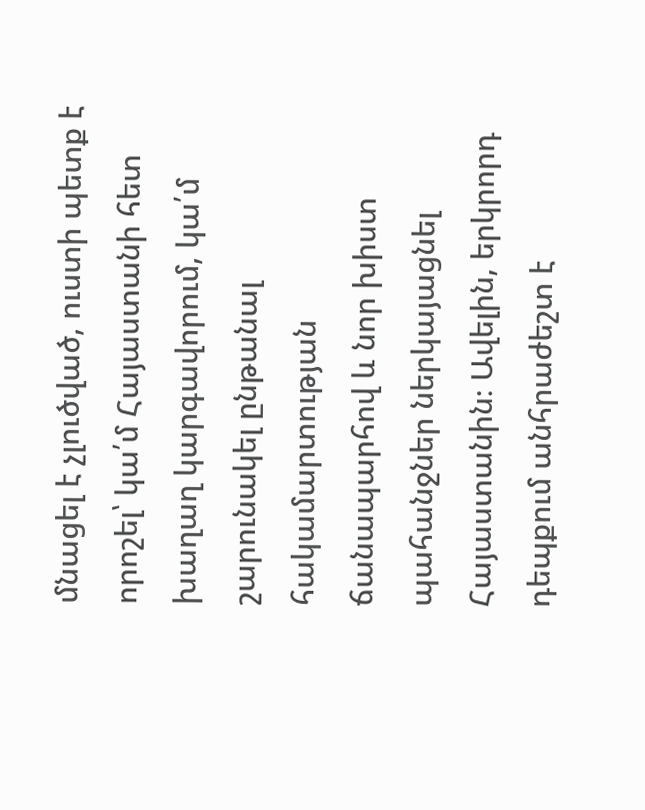մնացել է չլուծված, ուստի պետք է որոշել՝ կա՛մ Հայաստանի հետ խաղաղ կարգավորում, կա՛մ շարունակել ընթանալ հակամարտության ճանապարհով և նոր խիստ պահանջներ ներկայացնել Հայաստանին։ Ավելին, երկրորդ դեպքում անհրաժեշտ է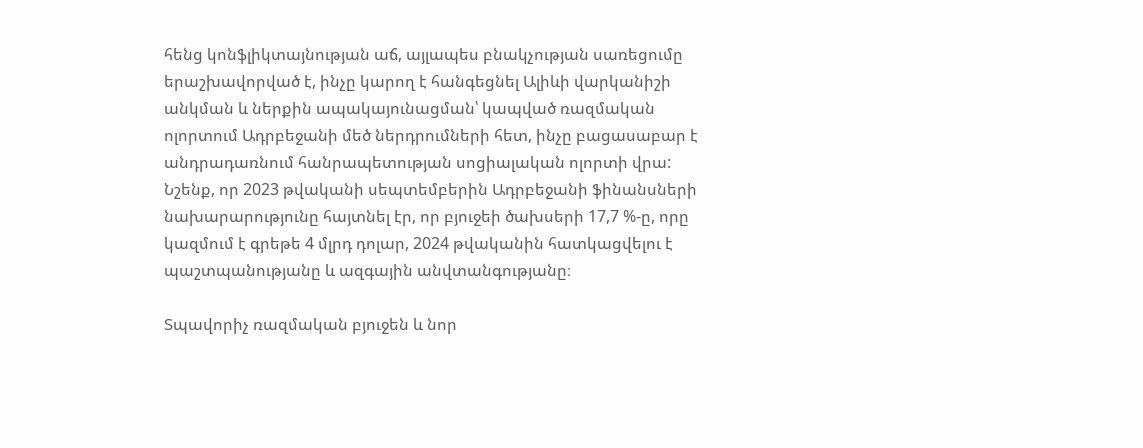հենց կոնֆլիկտայնության աճ, այլապես բնակչության սառեցումը երաշխավորված է, ինչը կարող է հանգեցնել Ալիևի վարկանիշի անկման և ներքին ապակայունացման՝ կապված ռազմական ոլորտում Ադրբեջանի մեծ ներդրումների հետ, ինչը բացասաբար է անդրադառնում հանրապետության սոցիալական ոլորտի վրա: Նշենք, որ 2023 թվականի սեպտեմբերին Ադրբեջանի ֆինանսների նախարարությունը հայտնել էր, որ բյուջեի ծախսերի 17,7 %-ը, որը կազմում է գրեթե 4 մլրդ դոլար, 2024 թվականին հատկացվելու է պաշտպանությանը և ազգային անվտանգությանը։

Տպավորիչ ռազմական բյուջեն և նոր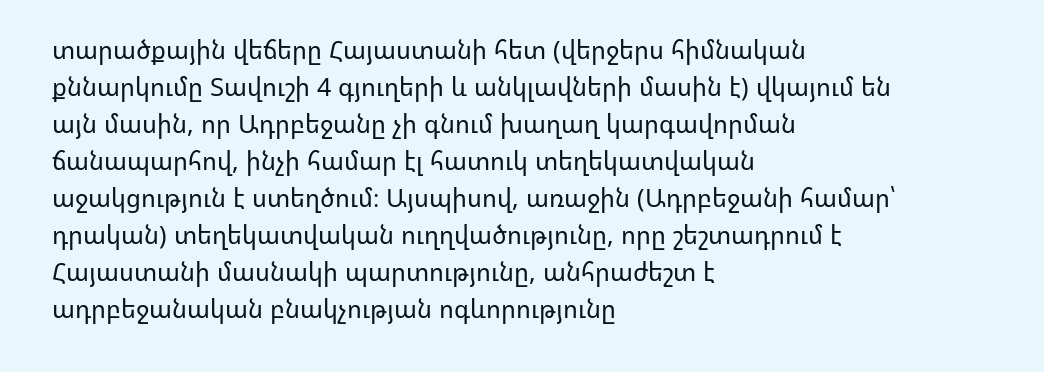տարածքային վեճերը Հայաստանի հետ (վերջերս հիմնական քննարկումը Տավուշի 4 գյուղերի և անկլավների մասին է) վկայում են այն մասին, որ Ադրբեջանը չի գնում խաղաղ կարգավորման ճանապարհով, ինչի համար էլ հատուկ տեղեկատվական աջակցություն է ստեղծում։ Այսպիսով, առաջին (Ադրբեջանի համար՝ դրական) տեղեկատվական ուղղվածությունը, որը շեշտադրում է Հայաստանի մասնակի պարտությունը, անհրաժեշտ է ադրբեջանական բնակչության ոգևորությունը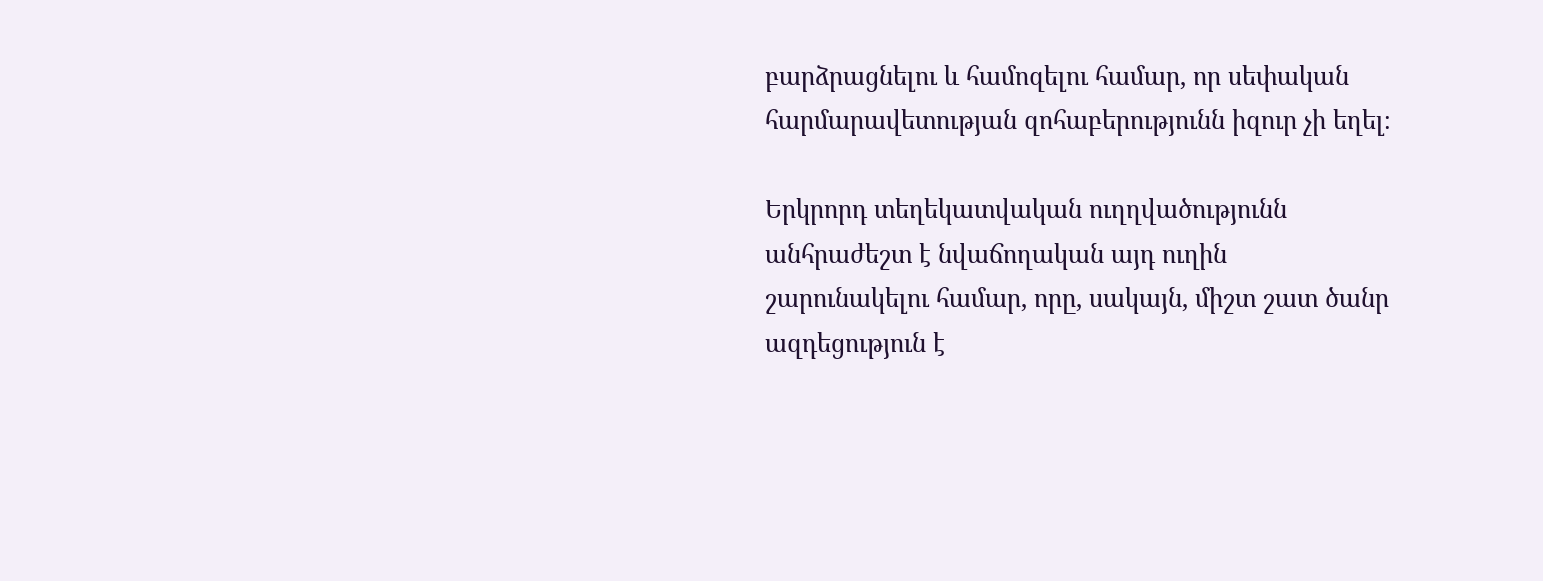բարձրացնելու և համոզելու համար, որ սեփական հարմարավետության զոհաբերությունն իզուր չի եղել։

Երկրորդ տեղեկատվական ուղղվածությունն անհրաժեշտ է նվաճողական այդ ուղին շարունակելու համար, որը, սակայն, միշտ շատ ծանր ազդեցություն է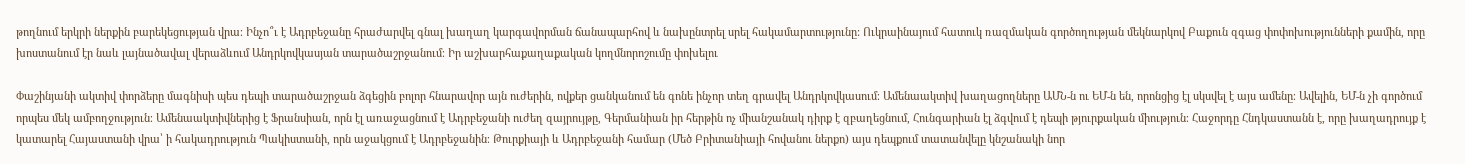թողնում երկրի ներքին բարեկեցության վրա։ Ինչո՞ւ է Ադրբեջանը հրաժարվել գնալ խաղաղ կարգավորման ճանապարհով և նախընտրել սրել հակամարտությունը: Ուկրաինայում հատուկ ռազմական գործողության մեկնարկով Բաքուն զգաց փոփոխությունների քամին, որը խոստանում էր նաև լայնածավալ վերաձևում Անդրկովկասյան տարածաշրջանում։ Իր աշխարհաքաղաքական կողմնորոշումը փոխելու

Փաշինյանի ակտիվ փորձերը մագնիսի պես դեպի տարածաշրջան ձգեցին բոլոր հնարավոր այն ուժերին, ովքեր ցանկանում են գոնե ինչոր տեղ գրավել Անդրկովկասում։ Ամենաակտիվ խաղացողները ԱՄՆ-ն ու ԵՄ-ն են, որոնցից էլ սկսվել է այս ամենը։ Ավելին, ԵՄ-ն չի գործում որպես մեկ ամբողջություն։ Ամենաակտիվներից է Ֆրանսիան, որն էլ առաջացնում է Ադրբեջանի ուժեղ զայրույթը, Գերմանիան իր հերթին ոչ միանշանակ դիրք է զբաղեցնում, Հունգարիան էլ ձգվում է դեպի թյուրքական միություն։ Հաջորդը Հնդկաստանն է, որը խաղադրույք է կատարել Հայաստանի վրա՝ ի հակադրություն Պակիստանի, որն աջակցում է Ադրբեջանին։ Թուրքիայի և Ադրբեջանի համար (Մեծ Բրիտանիայի հովանու ներքո) այս դեպքում տատանվելը կնշանակի նոր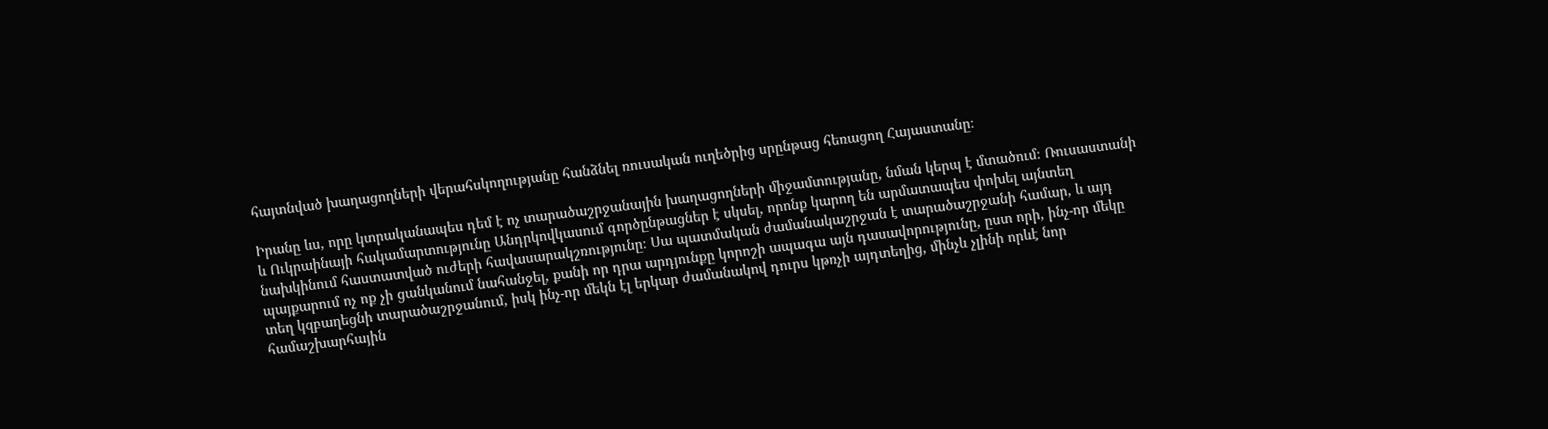հայտնված խաղացողների վերահսկողությանը հանձնել ռուսական ուղեծրից սրընթաց հեռացող Հայաստանը։

Իրանը ևս, որը կտրականապես դեմ է ոչ տարածաշրջանային խաղացողների միջամտությանը, նման կերպ է մտածում։ Ռուսաստանի և Ուկրաինայի հակամարտությունը Անդրկովկասում գործընթացներ է սկսել, որոնք կարող են արմատապես փոխել այնտեղ նախկինում հաստատված ուժերի հավասարակշռությունը։ Սա պատմական ժամանակաշրջան է տարածաշրջանի համար, և այդ պայքարում ոչ ոք չի ցանկանում նահանջել, քանի որ դրա արդյունքը կորոշի ապագա այն դասավորությունը, ըստ որի, ինչ-որ մեկը տեղ կզբաղեցնի տարածաշրջանում, իսկ ինչ-որ մեկն էլ երկար ժամանակով դուրս կթռչի այդտեղից, մինչև չլինի որևէ նոր համաշխարհային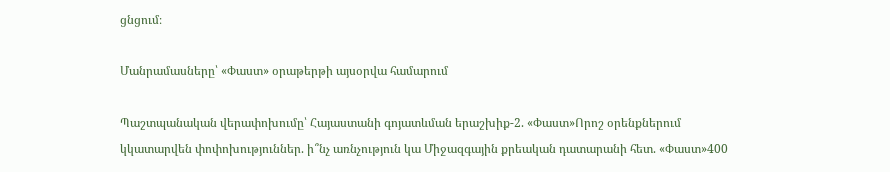ցնցում։

Մանրամասները՝ «Փաստ» օրաթերթի այսօրվա համարում

Պաշտպանական վերափոխումը՝ Հայաստանի գոյատևման երաշխիք-2. «Փաստ»Որոշ օրենքներում կկատարվեն փոփոխություններ. ի՞նչ առնչություն կա Միջազգային քրեական դատարանի հետ. «Փաստ»400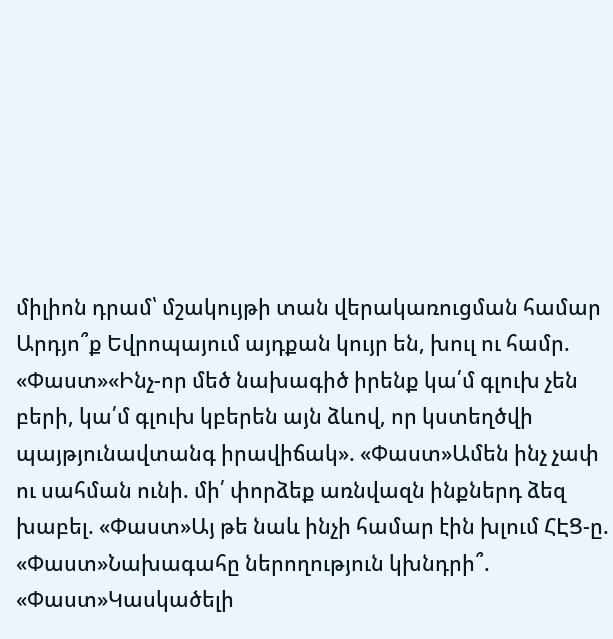միլիոն դրամ՝ մշակույթի տան վերակառուցման համար Արդյո՞ք Եվրոպայում այդքան կույր են, խուլ ու համր. «Փաստ»«Ինչ-որ մեծ նախագիծ իրենք կա՛մ գլուխ չեն բերի, կա՛մ գլուխ կբերեն այն ձևով, որ կստեղծվի պայթյունավտանգ իրավիճակ». «Փաստ»Ամեն ինչ չափ ու սահման ունի. մի՛ փորձեք առնվազն ինքներդ ձեզ խաբել. «Փաստ»Այ թե նաև ինչի համար էին խլում ՀԷՑ-ը. «Փաստ»Նախագահը ներողություն կխնդրի՞. «Փաստ»Կասկածելի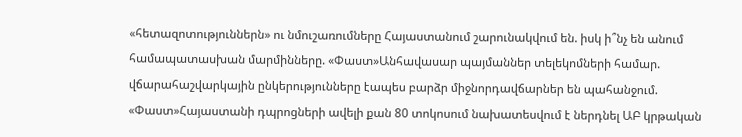«հետազոտություններն» ու նմուշառումները Հայաստանում շարունակվում են. իսկ ի՞նչ են անում համապատասխան մարմինները. «Փաստ»Անհավասար պայմաններ տելեկոմների համար. վճարահաշվարկային ընկերությունները էապես բարձր միջնորդավճարներ են պահանջում. «Փաստ»Հայաստանի դպրոցների ավելի քան 80 տոկոսում նախատեսվում է ներդնել ԱԲ կրթական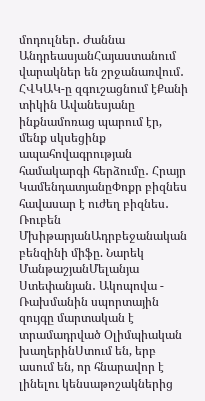մոդուլներ․ Ժաննա ԱնդրեասյանՀայաստանում վարակներ են շրջանառվում․ ՀՎԿԱԿ-ը զգուշացնում էՔանի տիկին Ավանեսյանը ինքնամոռաց պարում էր, մենք սկսեցինք ապահովագրության համակարգի հերձումը․ Հրայր ԿամենդատյանըՓոքր բիզնես հավասար է ուժեղ բիզնես․ Ռուբեն ՄխիթարյանԱդրբեջանական բենզինի միֆը. Նարեկ ՄանթաշյանՄելանյա Ստեփանյան․ Ակոպովա - Ռախմանին սպորտային զույգը մարտական է տրամադրված Օլիմպիական խաղերինՍտում են, երբ ասում են, որ հնարավոր է լինելու կենսաթոշակներից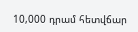10,000 դրամ հետվճար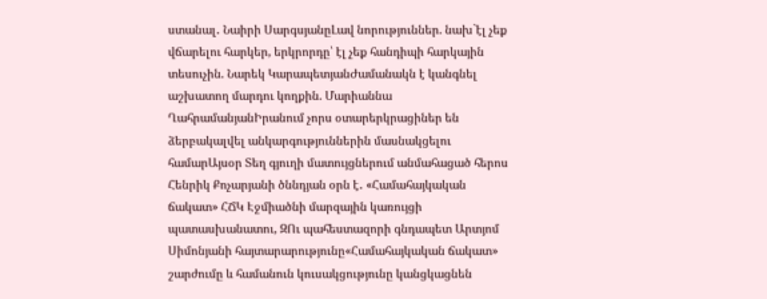ստանալ․ Նաիրի ՍարգսյանըԼավ նորություններ. նախ`էլ չեք վճարելու հարկեր, երկրորդը՝ էլ չեք հանդիպի հարկային տեսուչին. Նարեկ ԿարապետյանԺամանակն է կանգնել աշխատող մարդու կողքին. Մարիաննա ՂահրամանյանԻրանում չորս օտարերկրացիներ են ձերբակալվել անկարգություններին մասնակցելու համարԱյսօր Տեղ գյուղի մատույցներում անմահացած հերոս Հենրիկ Քոչարյանի ծննդյան օրն է․ «Համահայկական ճակատ» ՀՃԿ Էջմիածնի մարզային կառույցի պատասխանատու, ԶՈւ պահեստազորի գնդապետ Արտյոմ Սիմոնյանի հայտարարությունը«Համահայկական ճակատ» շարժումը և համանուն կուսակցությունը կանցկացնեն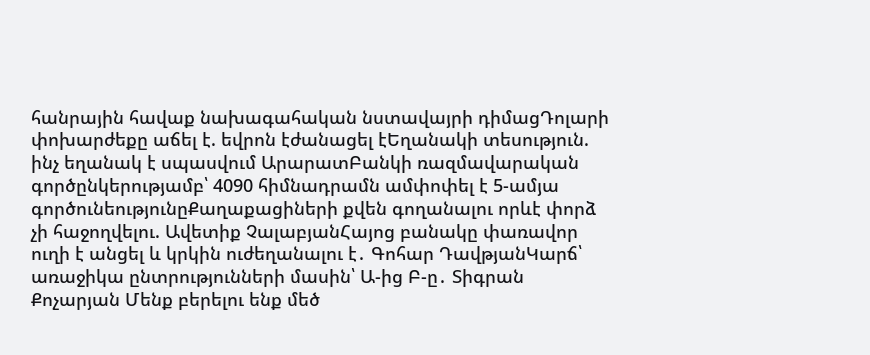հանրային հավաք նախագահական նստավայրի դիմացԴոլարի փոխարժեքը աճել է. եվրոն էժանացել էԵղանակի տեսություն. ինչ եղանակ է սպասվում ԱրարատԲանկի ռազմավարական գործընկերությամբ՝ 4090 հիմնադրամն ամփոփել է 5-ամյա գործունեությունըՔաղաքացիների քվեն գողանալու որևէ փորձ չի հաջողվելու. Ավետիք ՉալաբյանՀայոց բանակը փառավոր ուղի է անցել և կրկին ուժեղանալու է․ Գոհար ԴավթյանԿարճ՝ առաջիկա ընտրությունների մասին՝ Ա-ից Բ-ը․ Տիգրան Քոչարյան Մենք բերելու ենք մեծ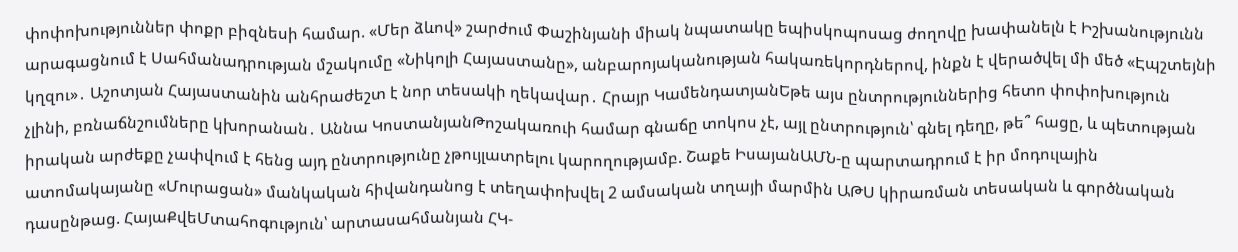փոփոխություններ փոքր բիզնեսի համար. «Մեր ձևով» շարժում Փաշինյանի միակ նպատակը եպիսկոպոսաց ժողովը խափանելն է Իշխանությունն արագացնում է Սահմանադրության մշակումը «Նիկոլի Հայաստանը», անբարոյականության հակառեկորդներով, ինքն է վերածվել մի մեծ «Էպշտեյնի կղզու»․ Աշոտյան Հայաստանին անհրաժեշտ է նոր տեսակի ղեկավար․ Հրայր ԿամենդատյանԵթե այս ընտրություններից հետո փոփոխություն չլինի, բռնաճնշումները կխորանան․ Աննա ԿոստանյանԹոշակառուի համար գնաճը տոկոս չէ, այլ ընտրություն՝ գնել դեղը, թե՞ հացը, և պետության իրական արժեքը չափվում է հենց այդ ընտրությունը չթույլատրելու կարողությամբ. Շաքե ԻսայանԱՄՆ-ը պարտադրում է իր մոդուլային ատոմակայանը «Մուրացան» մանկական հիվանդանոց է տեղափոխվել 2 ամսական տղայի մարմին ԱԹՍ կիրառման տեսական և գործնական դասընթաց. ՀայաՔվեՄտահոգություն՝ արտասահմանյան ՀԿ-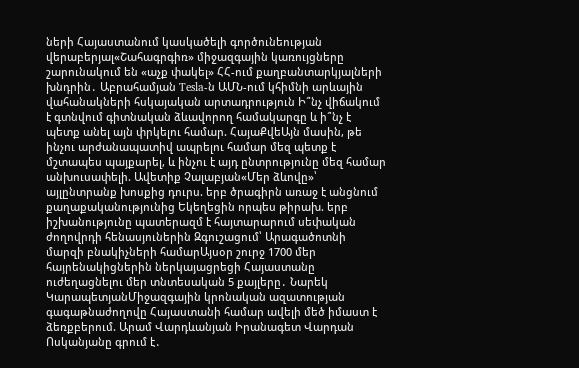ների Հայաստանում կասկածելի գործունեության վերաբերյալ«Շահագրգիռ» միջազգային կառույցները շարունակում են «աչք փակել» ՀՀ-ում քաղբանտարկյալների խնդրին․ Աբրահամյան Tesla-ն ԱՄՆ-ում կհիմնի արևային վահանակների հսկայական արտադրություն Ի՞նչ վիճակում է գտնվում գիտնական ձևավորող համակարգը և ի՞նչ է պետք անել այն փրկելու համար. ՀայաՔվեԱյն մասին, թե ինչու արժանապատիվ ապրելու համար մեզ պետք է մշտապես պայքարել, և ինչու է այդ ընտրությունը մեզ համար անխուսափելի. Ավետիք Չալաբյան«Մեր ձևովը»՝ այլընտրանք խոսքից դուրս. երբ ծրագիրն առաջ է անցնում քաղաքականությունից Եկեղեցին որպես թիրախ. երբ իշխանությունը պատերազմ է հայտարարում սեփական ժողովրդի հենասյուներին Զգուշացում՝ Արագածոտնի մարզի բնակիչների համարԱյսօր շուրջ 1700 մեր հայրենակիցներին ներկայացրեցի Հայաստանը ուժեղացնելու մեր տնտեսական 5 քայլերը․ Նարեկ ԿարապետյանՄիջազգային կրոնական ազատության գագաթնաժողովը Հայաստանի համար ավելի մեծ իմաստ է ձեռքբերում. Արամ Վարդևանյան Իրանագետ Վարդան Ոսկանյանը գրում է․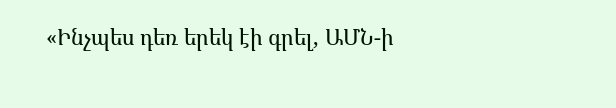«Ինչպես դեռ երեկ էի գրել, ԱՄՆ-ի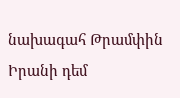նախագահ Թրամփին Իրանի դեմ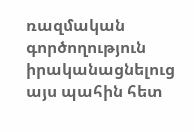ռազմական գործողություն իրականացնելուց այս պահին հետ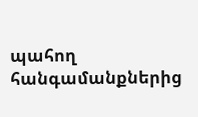պահող հանգամանքներից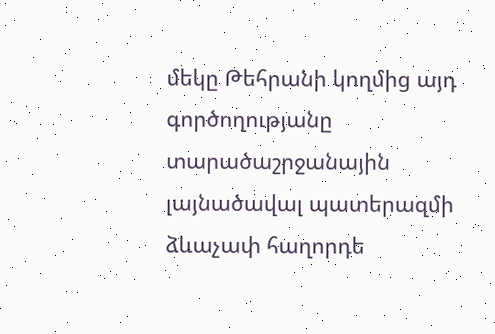մեկը Թեհրանի կողմից այդ գործողությանը տարածաշրջանային լայնածավալ պատերազմի ձևաչափ հաղորդե